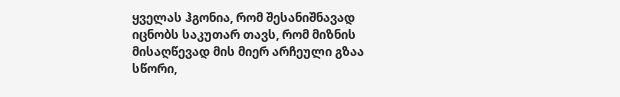ყველას ჰგონია, რომ შესანიშნავად იცნობს საკუთარ თავს, რომ მიზნის მისაღწევად მის მიერ არჩეული გზაა სწორი,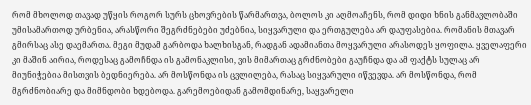რომ მხოლოდ თავად უწყის როგორ სურს ცხოვრების წარმართვა, ბოლოს კი აღმოაჩენს, რომ დიდი ხნის განმავლობაში უმისამართოდ ურბენია, არასწორი შეგრძნებები უძებნია, სიყვარული და ერთგულება არ დაუფასებია. რომანის მთავარ გმირსაც ასე დაემართა. მეგი მუდამ გარბოდა ხალხისგან, რადგან ადამიანთა მოყვარული არასოდეს ყოფილა. ყველაფერი კი მაშინ აირია, როდესაც გამოჩნდა ის გამონაკლისი, ვის მიმართაც გრძნობები გაუჩნდა და ამ ფაქტს სულაც არ მიუნიჭებია მისთვის ბედნიერება. არ მოსწონდა ის ცვლილება, რასაც სიყვარული იწვევდა. არ მოსწონდა, რომ მგრძნობიარე და მიმნდობი ხდებოდა. გარემოებიდან გამომდინარე, საყვარელი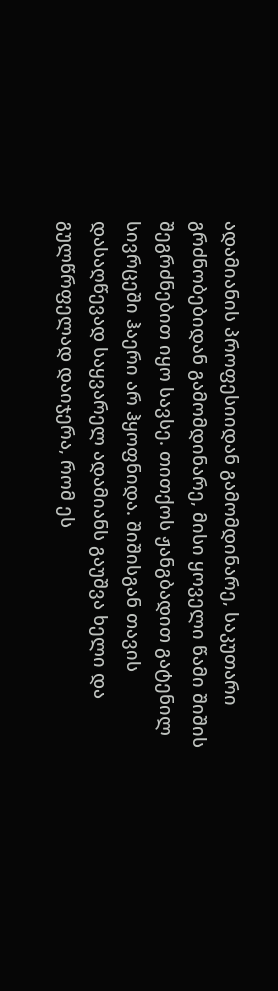ადამიანის პროფესიიდან გამომდინარე, საკუთარი გრძნობებიდან გამომდინარე, მისი ყოველი წამი შიშის შეგრძნებით იყო სავსე. თითქოს ჟანგბადით გატენილ სივრცეში ჰაერი არ ჰყოფნიდა. შიშისგან თავის დასაღწევად საყვარელ ადამიანს გაუშვა ხელი და გულწრფელად დაიჯერა, რომ ეს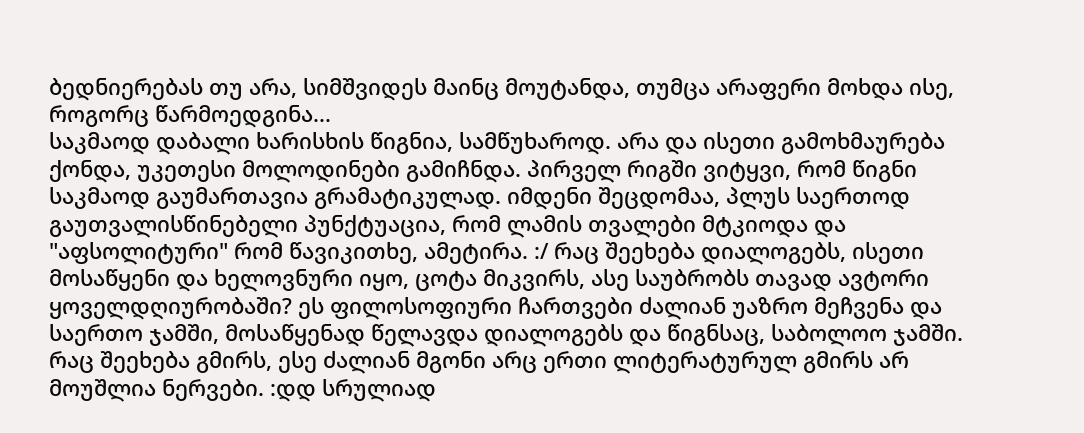ბედნიერებას თუ არა, სიმშვიდეს მაინც მოუტანდა, თუმცა არაფერი მოხდა ისე, როგორც წარმოედგინა...
საკმაოდ დაბალი ხარისხის წიგნია, სამწუხაროდ. არა და ისეთი გამოხმაურება ქონდა, უკეთესი მოლოდინები გამიჩნდა. პირველ რიგში ვიტყვი, რომ წიგნი საკმაოდ გაუმართავია გრამატიკულად. იმდენი შეცდომაა, პლუს საერთოდ გაუთვალისწინებელი პუნქტუაცია, რომ ლამის თვალები მტკიოდა და "აფსოლიტური" რომ წავიკითხე, ამეტირა. :/ რაც შეეხება დიალოგებს, ისეთი მოსაწყენი და ხელოვნური იყო, ცოტა მიკვირს, ასე საუბრობს თავად ავტორი ყოველდღიურობაში? ეს ფილოსოფიური ჩართვები ძალიან უაზრო მეჩვენა და საერთო ჯამში, მოსაწყენად წელავდა დიალოგებს და წიგნსაც, საბოლოო ჯამში. რაც შეეხება გმირს, ესე ძალიან მგონი არც ერთი ლიტერატურულ გმირს არ მოუშლია ნერვები. :დდ სრულიად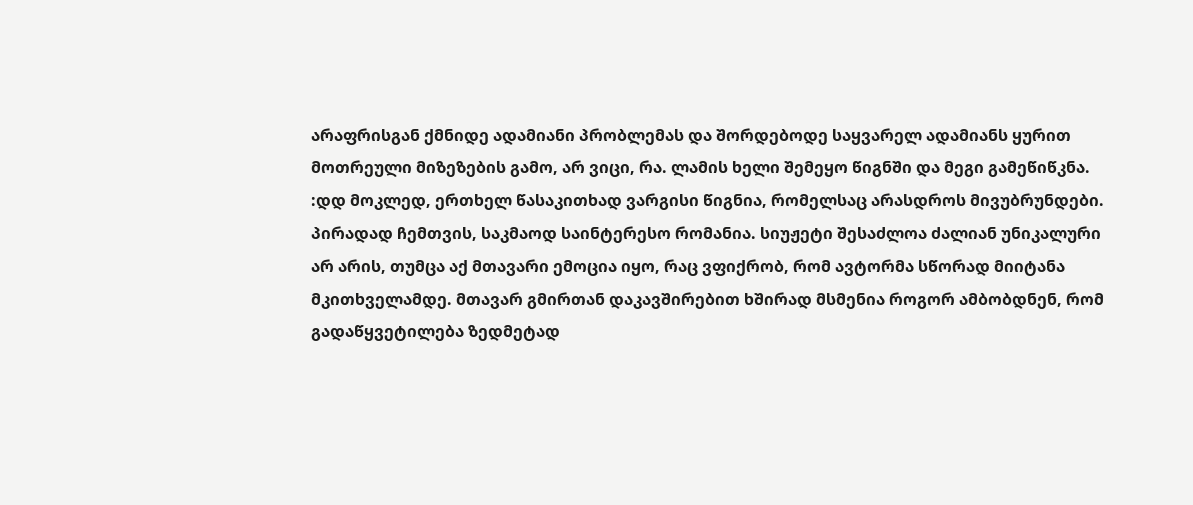არაფრისგან ქმნიდე ადამიანი პრობლემას და შორდებოდე საყვარელ ადამიანს ყურით მოთრეული მიზეზების გამო, არ ვიცი, რა. ლამის ხელი შემეყო წიგნში და მეგი გამეწიწკნა. :დდ მოკლედ, ერთხელ წასაკითხად ვარგისი წიგნია, რომელსაც არასდროს მივუბრუნდები.
პირადად ჩემთვის, საკმაოდ საინტერესო რომანია. სიუჟეტი შესაძლოა ძალიან უნიკალური არ არის, თუმცა აქ მთავარი ემოცია იყო, რაც ვფიქრობ, რომ ავტორმა სწორად მიიტანა მკითხველამდე. მთავარ გმირთან დაკავშირებით ხშირად მსმენია როგორ ამბობდნენ, რომ გადაწყვეტილება ზედმეტად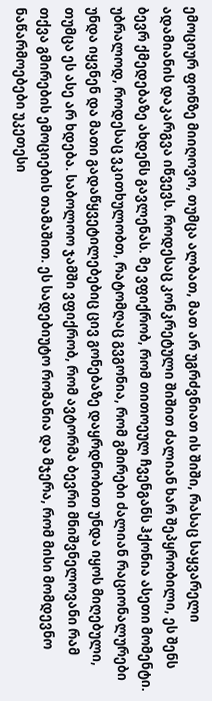ემოციურ ფონზე მიიღოვო, თუმცა ალბათ, მათ არ უგრძვნიათ ის შიში, რასაც საყვარელი ადამიანის დაკარგვა იწვევს. როდესაც კონკრეტული შიშით ძალიან ხარ შეპყრობილი, ეს შენს ბევრ ქმედებაზე ახდენს გავლენას. მე ვფიქრობ, რომ თითოეულ ჩვენგანს ჰქონია ასეთი მომენტი. უბრალოდ, როდესაც ვკითხულობთ, რატომღაც გვგონია, რომ გმირები ძალიან რაციონალურები უნდა იყვნენ და მათი გადაწყვეტილებებიც ცივ გონებაზე დაყრდნობით უნდა იყოს მიღებული, თუმცა ეს ასე არ ხდება. საბოლოო ჯამში ვფიქრობ, რომ ავტორმა ბევრი მნიშვნელოვანი რამ თქვა გმირების ემოციების თამაშით. ეს სადებიუტო რომანია და მჯერა, რომ მისი მომდევნო ნაწარმოებები უკეთესი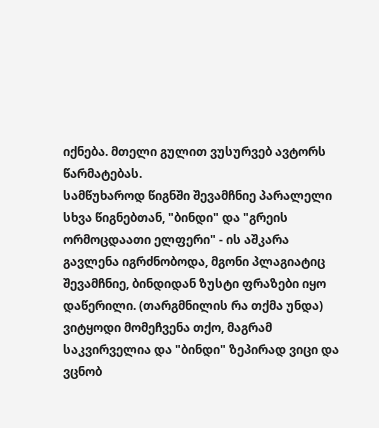იქნება. მთელი გულით ვუსურვებ ავტორს წარმატებას.
სამწუხაროდ წიგნში შევამჩნიე პარალელი სხვა წიგნებთან, "ბინდი" და "გრეის ორმოცდაათი ელფერი" - ის აშკარა გავლენა იგრძნობოდა, მგონი პლაგიატიც შევამჩნიე, ბინდიდან ზუსტი ფრაზები იყო დაწერილი. (თარგმნილის რა თქმა უნდა) ვიტყოდი მომეჩვენა თქო, მაგრამ საკვირველია და "ბინდი" ზეპირად ვიცი და ვცნობ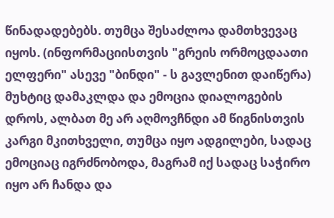წინადადებებს. თუმცა შესაძლოა დამთხვევაც იყოს. (ინფორმაციისთვის "გრეის ორმოცდაათი ელფერი" ასევე "ბინდი" - ს გავლენით დაიწერა) მუხტიც დამაკლდა და ემოცია დიალოგების დროს, ალბათ მე არ აღმოვჩნდი ამ წიგნისთვის კარგი მკითხველი, თუმცა იყო ადგილები, სადაც ემოციაც იგრძნობოდა, მაგრამ იქ სადაც საჭირო იყო არ ჩანდა და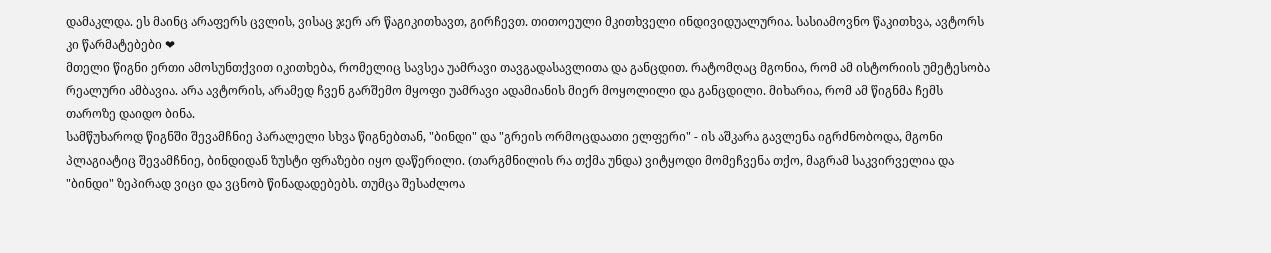დამაკლდა. ეს მაინც არაფერს ცვლის, ვისაც ჯერ არ წაგიკითხავთ, გირჩევთ. თითოეული მკითხველი ინდივიდუალურია. სასიამოვნო წაკითხვა, ავტორს კი წარმატებები ❤
მთელი წიგნი ერთი ამოსუნთქვით იკითხება, რომელიც სავსეა უამრავი თავგადასავლითა და განცდით. რატომღაც მგონია, რომ ამ ისტორიის უმეტესობა რეალური ამბავია. არა ავტორის, არამედ ჩვენ გარშემო მყოფი უამრავი ადამიანის მიერ მოყოლილი და განცდილი. მიხარია, რომ ამ წიგნმა ჩემს თაროზე დაიდო ბინა.
სამწუხაროდ წიგნში შევამჩნიე პარალელი სხვა წიგნებთან, "ბინდი" და "გრეის ორმოცდაათი ელფერი" - ის აშკარა გავლენა იგრძნობოდა, მგონი პლაგიატიც შევამჩნიე, ბინდიდან ზუსტი ფრაზები იყო დაწერილი. (თარგმნილის რა თქმა უნდა) ვიტყოდი მომეჩვენა თქო, მაგრამ საკვირველია და "ბინდი" ზეპირად ვიცი და ვცნობ წინადადებებს. თუმცა შესაძლოა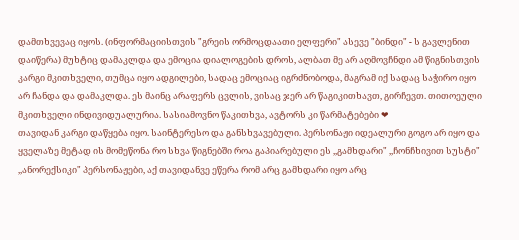დამთხვევაც იყოს. (ინფორმაციისთვის "გრეის ორმოცდაათი ელფერი" ასევე "ბინდი" - ს გავლენით დაიწერა) მუხტიც დამაკლდა და ემოცია დიალოგების დროს, ალბათ მე არ აღმოვჩნდი ამ წიგნისთვის კარგი მკითხველი, თუმცა იყო ადგილები, სადაც ემოციაც იგრძნობოდა, მაგრამ იქ სადაც საჭირო იყო არ ჩანდა და დამაკლდა. ეს მაინც არაფერს ცვლის, ვისაც ჯერ არ წაგიკითხავთ, გირჩევთ. თითოეული მკითხველი ინდივიდუალურია. სასიამოვნო წაკითხვა, ავტორს კი წარმატებები ❤
თავიდან კარგი დაწყება იყო. საინტერესო და განსხვავებული. პერსონაჟი იდეალური გოგო არ იყო და ყველაზე მეტად ის მომეწონა რო სხვა წიგნებში როა გაპიარებული ეს ,,გამხდარი" ,,ჩონჩხივით სუსტი" ,,ანორექსიკი" პერსონაჟები, აქ თავიდანვე ეწერა რომ არც გამხდარი იყო არც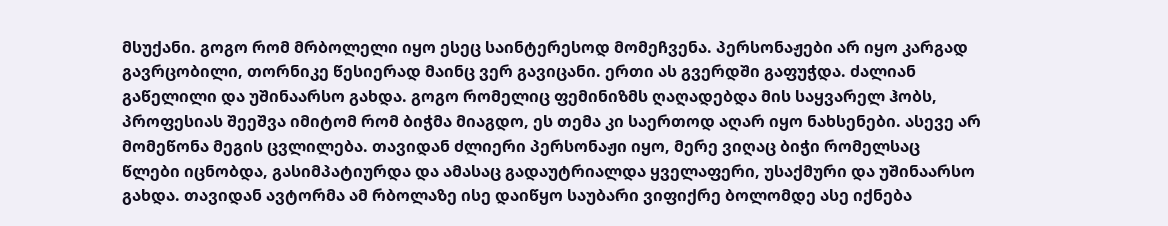მსუქანი. გოგო რომ მრბოლელი იყო ესეც საინტერესოდ მომეჩვენა. პერსონაჟები არ იყო კარგად გავრცობილი, თორნიკე წესიერად მაინც ვერ გავიცანი. ერთი ას გვერდში გაფუჭდა. ძალიან გაწელილი და უშინაარსო გახდა. გოგო რომელიც ფემინიზმს ღაღადებდა მის საყვარელ ჰობს, პროფესიას შეეშვა იმიტომ რომ ბიჭმა მიაგდო, ეს თემა კი საერთოდ აღარ იყო ნახსენები. ასევე არ მომეწონა მეგის ცვლილება. თავიდან ძლიერი პერსონაჟი იყო, მერე ვიღაც ბიჭი რომელსაც წლები იცნობდა, გასიმპატიურდა და ამასაც გადაუტრიალდა ყველაფერი, უსაქმური და უშინაარსო გახდა. თავიდან ავტორმა ამ რბოლაზე ისე დაიწყო საუბარი ვიფიქრე ბოლომდე ასე იქნება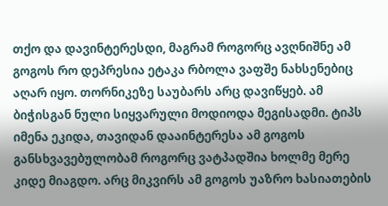თქო და დავინტერესდი, მაგრამ როგორც ავღნიშნე ამ გოგოს რო დეპრესია ეტაკა რბოლა ვაფშე ნახსენებიც აღარ იყო. თორნიკეზე საუბარს არც დავიწყებ. ამ ბიჭისგან ნული სიყვარული მოდიოდა მეგისადმი. ტიპს იმენა ეკიდა, თავიდან დააინტერესა ამ გოგოს განსხვავებულობამ როგორც ვატპადშია ხოლმე მერე კიდე მიაგდო. არც მიკვირს ამ გოგოს უაზრო ხასიათების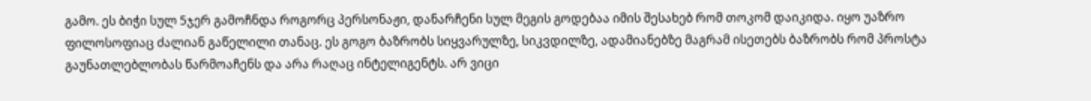გამო. ეს ბიჭი სულ 5ჯერ გამოჩნდა როგორც პერსონაჟი, დანარჩენი სულ მეგის გოდებაა იმის შესახებ რომ თოკომ დაიკიდა. იყო უაზრო ფილოსოფიაც ძალიან გაწელილი თანაც. ეს გოგო ბაზრობს სიყვარულზე, სიკვდილზე, ადამიანებზე მაგრამ ისეთებს ბაზრობს რომ პროსტა გაუნათლებლობას წარმოაჩენს და არა რაღაც ინტელიგენტს. არ ვიცი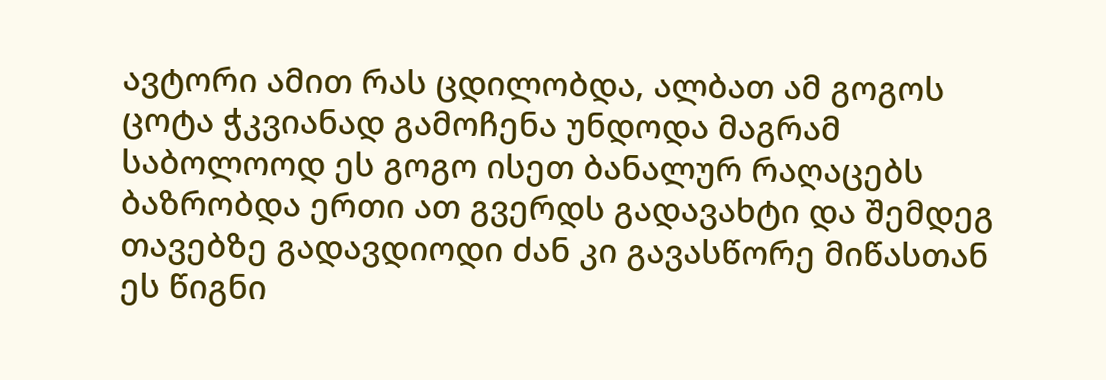ავტორი ამით რას ცდილობდა, ალბათ ამ გოგოს ცოტა ჭკვიანად გამოჩენა უნდოდა მაგრამ საბოლოოდ ეს გოგო ისეთ ბანალურ რაღაცებს ბაზრობდა ერთი ათ გვერდს გადავახტი და შემდეგ თავებზე გადავდიოდი ძან კი გავასწორე მიწასთან ეს წიგნი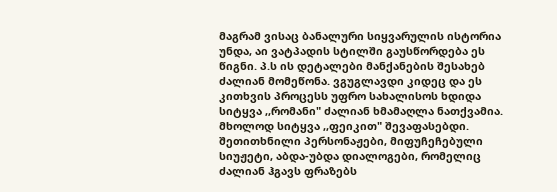მაგრამ ვისაც ბანალური სიყვარულის ისტორია უნდა, აი ვატპადის სტილში გაუსწორდება ეს წიგნი. პ.ს ის დეტალები მანქანების შესახებ ძალიან მომეწონა. ვგუგლავდი კიდეც და ეს კითხვის პროცესს უფრო სახალისოს ხდიდა
სიტყვა ,,რომანი" ძალიან ხმამაღლა ნათქვამია. მხოლოდ სიტყვა ,,ფეიკით" შევაფასებდი. შეთითხნილი პერსონაჟები, მიფუჩეჩებული სიუჟეტი, აბდა-უბდა დიალოგები, რომელიც ძალიან ჰგავს ფრაზებს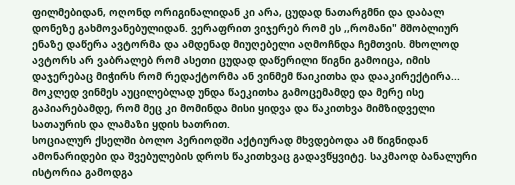ფილმებიდან, ოღონდ ორიგინალიდან კი არა, ცუდად ნათარგმნი და დაბალ დონეზე გახმოვანებულიდან. ვერაფრით ვიჯერებ რომ ეს ,,რომანი" მშობლიურ ენაზე დაწერა ავტორმა და ამდენად მიუღებელი აღმოჩნდა ჩემთვის. მხოლოდ ავტორს არ ვაბრალებ რომ ასეთი ცუდად დაწერილი წიგნი გამოიცა, იმის დაჯერებაც მიჭირს რომ რედაქტორმა ან ვინმემ წაიკითხა და დააკირექტირა... მოკლედ ვინმეს აუცილებლად უნდა წაეკითხა გამოცემამდე და მერე ისე გაპიარებამდე, რომ მეც კი მომინდა მისი ყიდვა და წაკითხვა მიმზიდველი სათაურის და ლამაზი ყდის ხათრით.
სოციალურ ქსელში ბოლო პერიოდში აქტიურად მხვდებოდა ამ წიგნიდან ამონარიდები და შვებულების დროს წაკითხვაც გადავწყვიტე. საკმაოდ ბანალური ისტორია გამოდგა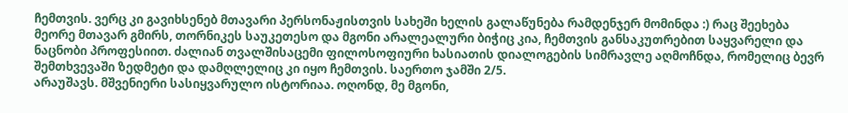ჩემთვის. ვერც კი გავიხსენებ მთავარი პერსონაჟისთვის სახეში ხელის გალაწუნება რამდენჯერ მომინდა :) რაც შეეხება მეორე მთავარ გმირს, თორნიკეს საუკეთესო და მგონი არალეალური ბიჭიც კია, ჩემთვის განსაკუთრებით საყვარელი და ნაცნობი პროფესიით. ძალიან თვალშისაცემი ფილოსოფიური ხასიათის დიალოგების სიმრავლე აღმოჩნდა, რომელიც ბევრ შემთხვევაში ზედმეტი და დამღლელიც კი იყო ჩემთვის. საერთო ჯამში 2/5.
არაუშავს. მშვენიერი სასიყვარულო ისტორიაა. ოღონდ, მე მგონი,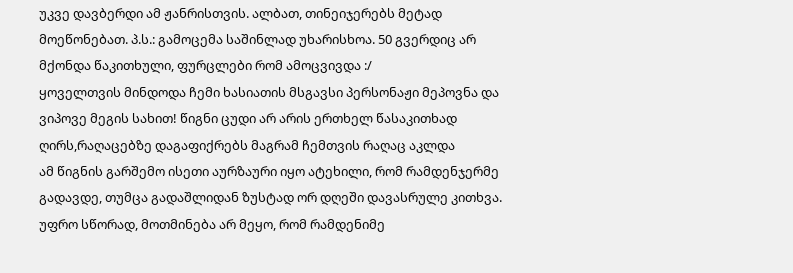უკვე დავბერდი ამ ჟანრისთვის. ალბათ, თინეიჯერებს მეტად მოეწონებათ. პ.ს.: გამოცემა საშინლად უხარისხოა. 50 გვერდიც არ მქონდა წაკითხული, ფურცლები რომ ამოცვივდა :/
ყოველთვის მინდოდა ჩემი ხასიათის მსგავსი პერსონაჟი მეპოვნა და ვიპოვე მეგის სახით! წიგნი ცუდი არ არის ერთხელ წასაკითხად ღირს,რაღაცებზე დაგაფიქრებს მაგრამ ჩემთვის რაღაც აკლდა
ამ წიგნის გარშემო ისეთი აურზაური იყო ატეხილი, რომ რამდენჯერმე გადავდე, თუმცა გადაშლიდან ზუსტად ორ დღეში დავასრულე კითხვა. უფრო სწორად, მოთმინება არ მეყო, რომ რამდენიმე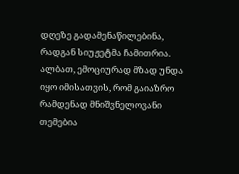დღეზე გადამენაწილებინა, რადგან სიუჟეტმა ჩამითრია. ალბათ, ემოციურად მზად უნდა იყო იმისათვის, რომ გაიაზრო რამდენად მნიშვნელოვანი თემებია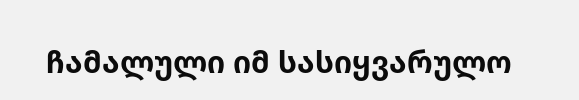ჩამალული იმ სასიყვარულო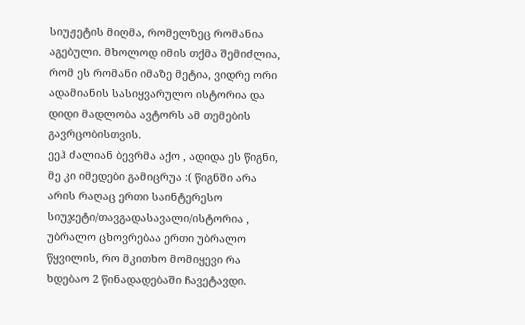სიუჟეტის მიღმა, რომელზეც რომანია აგებული. მხოლოდ იმის თქმა შემიძლია, რომ ეს რომანი იმაზე მეტია, ვიდრე ორი ადამიანის სასიყვარულო ისტორია და დიდი მადლობა ავტორს ამ თემების გავრცობისთვის.
ეეჰ ძალიან ბევრმა აქო , ადიდა ეს წიგნი, მე კი იმედები გამიცრუა :( წიგნში არა არის რაღაც ერთი საინტერესო სიუჯეტი/თავგადასავალი/ისტორია , უბრალო ცხოვრებაა ერთი უბრალო წყვილის, რო მკითხო მომიყევი რა ხდებაო 2 წინადადებაში ჩავეტავდი.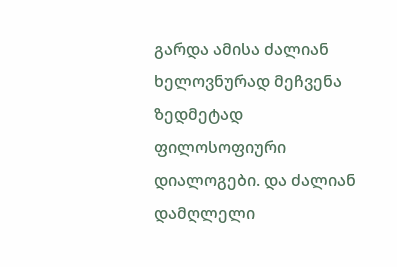გარდა ამისა ძალიან ხელოვნურად მეჩვენა ზედმეტად ფილოსოფიური დიალოგები. და ძალიან დამღლელი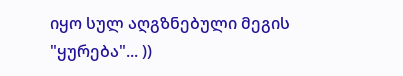იყო სულ აღგზნებული მეგის "ყურება"... ))